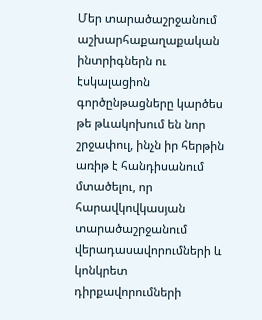Մեր տարածաշրջանում աշխարհաքաղաքական ինտրիգներն ու էսկալացիոն գործընթացները կարծես թե թևակոխում են նոր շրջափուլ, ինչն իր հերթին առիթ է հանդիսանում մտածելու, որ հարավկովկասյան տարածաշրջանում վերադասավորումների և կոնկրետ դիրքավորումների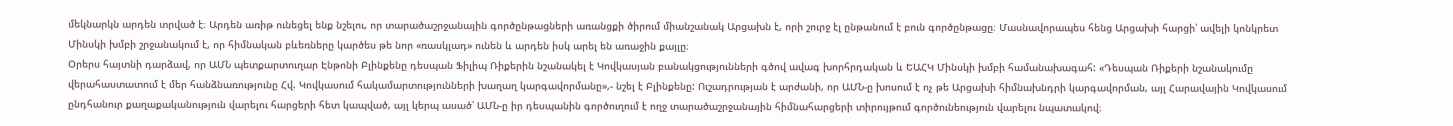մեկնարկն արդեն տրված է։ Արդեն առիթ ունեցել ենք նշելու, որ տարածաշրջանային գործընթացների առանցքի ծիրում միանշանակ Արցախն է, որի շուրջ էլ ընթանում է բուն գործընթացը։ Մասնավորապես հենց Արցախի հարցի՝ ավելի կոնկրետ Մինսկի խմբի շրջանակում է, որ հիմնական բևեռները կարծես թե նոր «ռասկլադ» ունեն և արդեն իսկ արել են առաջին քայլը։
Օրերս հայտնի դարձավ, որ ԱՄՆ պետքարտուղար Էնթոնի Բլինքենը դեսպան Ֆիլիպ Ռիքերին նշանակել է Կովկասյան բանակցությունների գծով ավագ խորհրդական և ԵԱՀԿ Մինսկի խմբի համանախագահ: «Դեսպան Ռիքերի նշանակումը վերահաստատում է մեր հանձնառությունը Հվ. Կովկասում հակամարտությունների խաղաղ կարգավորմանը»,- նշել է Բլինքենը: Ուշադրության է արժանի, որ ԱՄՆ-ը խոսում է ոչ թե Արցախի հիմնախնդրի կարգավորման, այլ Հարավային Կովկասում ընդհանուր քաղաքականություն վարելու հարցերի հետ կապված, այլ կերպ ասած՝ ԱՄՆ-ը իր դեսպանին գործուղում է ողջ տարածաշրջանային հիմնահարցերի տիրույթում գործունեություն վարելու նպատակով։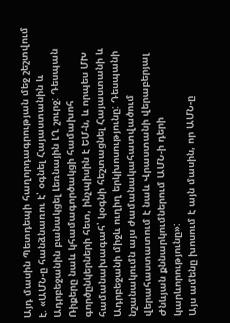Այդ մասին Պետդեպի հաղորդագրության մեջ շեշտվում է. «ԱՄՆ-ը հանձնառու է՝ օգնել Հայաստանին և Ադրբեջանին բանակցել Լեռնային ԼՂ շուրջ: Դեսպան Ռիքերը նաև կհամագործակցի համախոհ գործընկերների հետ, ինչպիսին է ԵՄ-ն, և որպես ՄԽ համանախագահ՝ կօգնի հեշտացնել Հայաստանի և Ադրբեջանի միջև ուղիղ երկխոսությունը: Դեսպանի նշանակումն այս ժամանակահատվածում վերահաստատում է նաև Վրաստանի վերաբերյալ Ժնևյան քննարկումներում ԱՄՆ-ի դերի կարևորությունը»:
Այս ամենը խոսում է այն մասին, որ ԱՄՆ-ը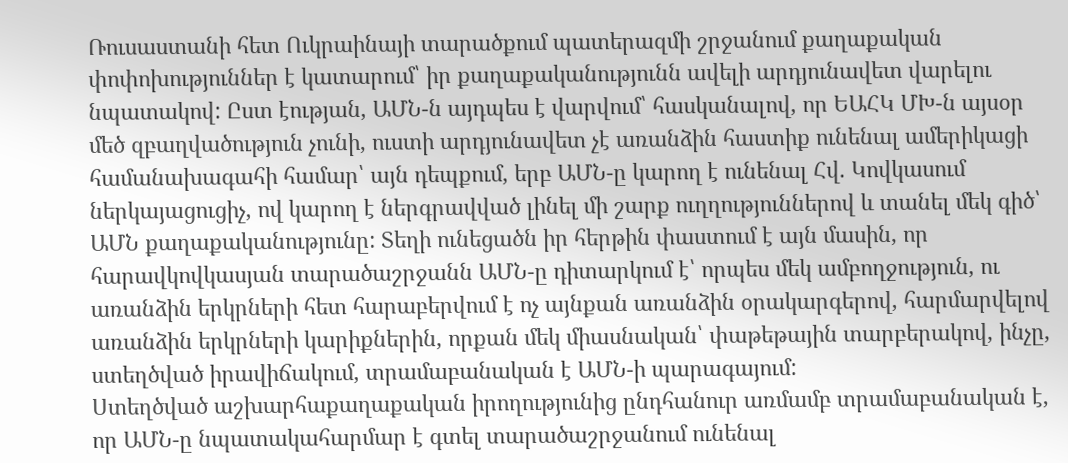Ռուսաստանի հետ Ուկրաինայի տարածքում պատերազմի շրջանում քաղաքական փոփոխություններ է կատարում՝ իր քաղաքականությունն ավելի արդյունավետ վարելու նպատակով: Ըստ էության, ԱՄՆ-ն այդպես է վարվում՝ հասկանալով, որ ԵԱՀԿ ՄԽ-ն այսօր մեծ զբաղվածություն չունի, ուստի արդյունավետ չէ առանձին հաստիք ունենալ ամերիկացի համանախագահի համար՝ այն դեպքում, երբ ԱՄՆ-ը կարող է ունենալ Հվ. Կովկասում ներկայացուցիչ, ով կարող է ներգրավված լինել մի շարք ուղղություններով և տանել մեկ գիծ՝ ԱՄՆ քաղաքականությունը: Տեղի ունեցածն իր հերթին փաստում է այն մասին, որ հարավկովկասյան տարածաշրջանն ԱՄՆ-ը դիտարկում է՝ որպես մեկ ամբողջություն, ու առանձին երկրների հետ հարաբերվում է ոչ այնքան առանձին օրակարգերով, հարմարվելով առանձին երկրների կարիքներին, որքան մեկ միասնական՝ փաթեթային տարբերակով, ինչը, ստեղծված իրավիճակում, տրամաբանական է ԱՄՆ-ի պարագայում:
Ստեղծված աշխարհաքաղաքական իրողությունից ընդհանուր առմամբ տրամաբանական է, որ ԱՄՆ-ը նպատակահարմար է գտել տարածաշրջանում ունենալ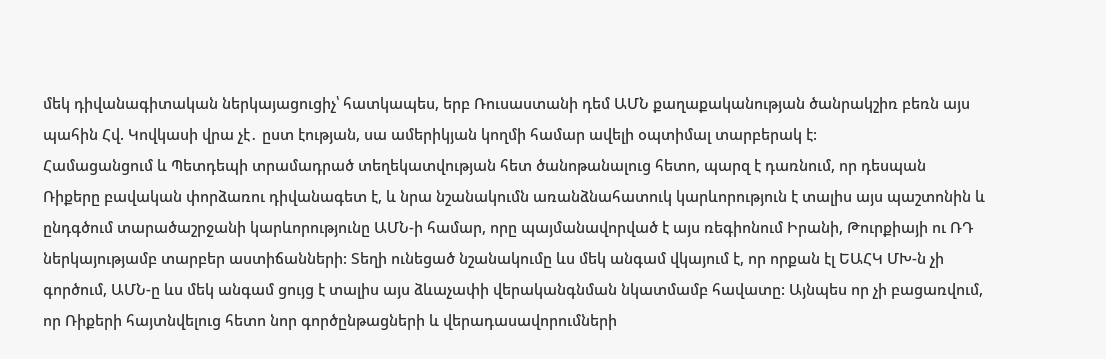մեկ դիվանագիտական ներկայացուցիչ՝ հատկապես, երբ Ռուսաստանի դեմ ԱՄՆ քաղաքականության ծանրակշիռ բեռն այս պահին Հվ. Կովկասի վրա չէ․ ըստ էության, սա ամերիկյան կողմի համար ավելի օպտիմալ տարբերակ է:
Համացանցում և Պետդեպի տրամադրած տեղեկատվության հետ ծանոթանալուց հետո, պարզ է դառնում, որ դեսպան Ռիքերը բավական փորձառու դիվանագետ է, և նրա նշանակումն առանձնահատուկ կարևորություն է տալիս այս պաշտոնին և ընդգծում տարածաշրջանի կարևորությունը ԱՄՆ-ի համար, որը պայմանավորված է այս ռեգիոնում Իրանի, Թուրքիայի ու ՌԴ ներկայությամբ տարբեր աստիճանների: Տեղի ունեցած նշանակումը ևս մեկ անգամ վկայում է, որ որքան էլ ԵԱՀԿ ՄԽ-ն չի գործում, ԱՄՆ-ը ևս մեկ անգամ ցույց է տալիս այս ձևաչափի վերականգնման նկատմամբ հավատը: Այնպես որ չի բացառվում, որ Ռիքերի հայտնվելուց հետո նոր գործընթացների և վերադասավորումների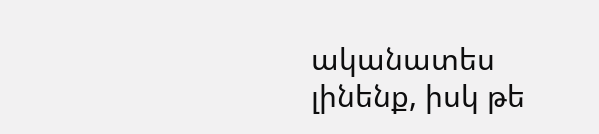ականատես լինենք, իսկ թե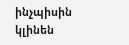ինչպիսին կլինեն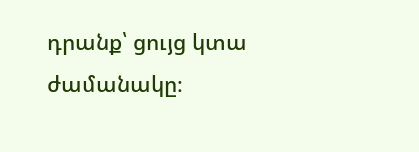դրանք՝ ցույց կտա ժամանակը։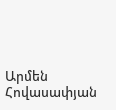Արմեն Հովասափյան